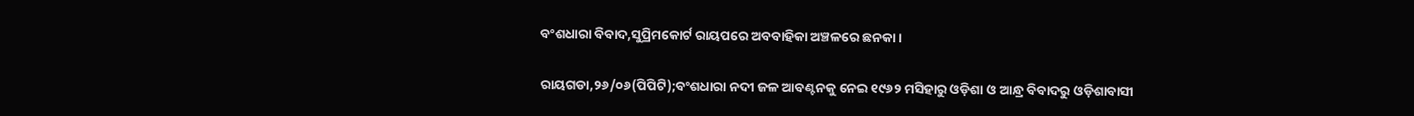ବଂଶଧାରା ବିବାଦ,ସୁପ୍ରିମକୋର୍ଟ ରାୟପରେ ଅବବାହିକା ଅଞ୍ଚଳରେ ଛନକା।

ରାୟଗଡା,୨୬/୦୬(ପିପିଟି);ବଂଶଧାରା ନଦୀ ଜଳ ଆବଣ୍ଟନକୁ ନେଇ ୧୯୬୨ ମସିହାରୁ ଓଡ଼ିଶା ଓ ଆନ୍ଧ୍ର ବିବାଦରୁ ଓଡ଼ିଶାବାସୀ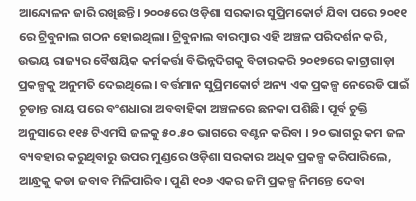ଆନ୍ଦୋଳନ ଜାରି ରଖିଛନ୍ତି। ୨୦୦୫ରେ ଓଡ଼ିଶା ସରକାର ସୁପ୍ରିମକୋର୍ଟ ଯିବା ପରେ ୨୦୧୧ ରେ ଟ୍ରିବୁନାଲ ଗଠନ ହୋଇଥିଲା। ଟ୍ରିବୁନାଲ ବାରମ୍ବାର ଏହି ଅଞ୍ଚଳ ପରିଦର୍ଶନ କରି, ଉଭୟ ରାଜ୍ୟର ବୈଷୟିକ କର୍ମକର୍ତ୍ତା ବିଭିନ୍ନଦିଗକୁ ବିଚାରକରି ୨୦୧୭ରେ କାଟ୍ରାଗାଡ଼ା ପ୍ରକଳ୍ପକୁ ଅନୁମତି ଦେଇଥିଲେ। ବର୍ତ୍ତମାନ ସୁପ୍ରିମକୋର୍ଟ ଅନ୍ୟ ଏକ ପ୍ରକଳ୍ପ ନେରେଡି ପାଇଁ ଚୂଡାନ୍ତ ରାୟ ପରେ ବଂଶଧାରା ଅବବାହିକା ଅଞ୍ଚଳରେ ଛନକା ପଶିଛି। ପୂର୍ବ ଚୁକ୍ତି ଅନୁସାରେ ୧୧୫ ଟିଏମସି ଜଳକୁ ୫୦.୫୦ ଭାଗରେ ବଣ୍ଟନ କରିବା । ୨୦ ଭାଗରୁ କମ ଜଳ ବ୍ୟବହାର କରୁଥିବାରୁ ଉପର ମୁଣ୍ଡରେ ଓଡ଼ିଶା ସରକାର ଅଧିକ ପ୍ରକଳ୍ପ କରିପାରିଲେ, ଆନ୍ଧ୍ରକୁ କଡା ଜବାବ ମିଳିପାରିବ। ପୁଣି ୧୦୬ ଏକର ଜମି ପ୍ରକଳ୍ପ ନିମନ୍ତେ ଦେବା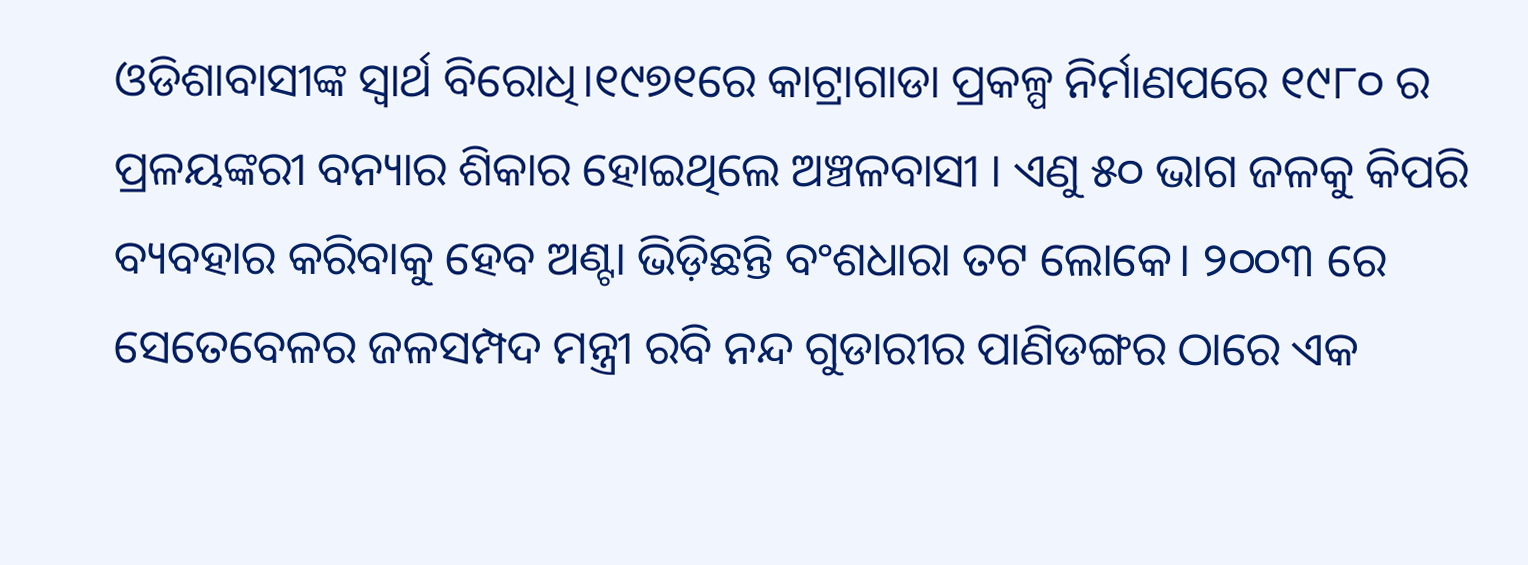ଓଡିଶାବାସୀଙ୍କ ସ୍ୱାର୍ଥ ବିରୋଧି।୧୯୭୧ରେ କାଟ୍ରାଗାଡା ପ୍ରକଳ୍ପ ନିର୍ମାଣପରେ ୧୯୮୦ ର ପ୍ରଳୟଙ୍କରୀ ବନ୍ୟାର ଶିକାର ହୋଇଥିଲେ ଅଞ୍ଚଳବାସୀ । ଏଣୁ ୫୦ ଭାଗ ଜଳକୁ କିପରି ବ୍ୟବହାର କରିବାକୁ ହେବ ଅଣ୍ଟା ଭିଡ଼ିଛନ୍ତି ବଂଶଧାରା ତଟ ଲୋକେ। ୨୦୦୩ ରେ ସେତେବେଳର ଜଳସମ୍ପଦ ମନ୍ତ୍ରୀ ରବି ନନ୍ଦ ଗୁଡାରୀର ପାଣିଡଙ୍ଗର ଠାରେ ଏକ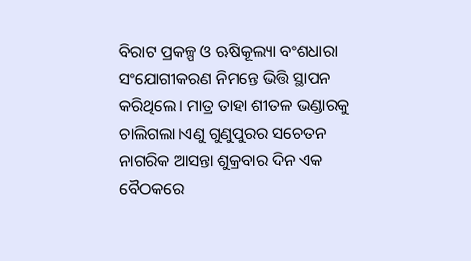ବିରାଟ ପ୍ରକଳ୍ପ ଓ ଋଷିକୂଲ୍ୟା ବଂଶଧାରା ସଂଯୋଗୀକରଣ ନିମନ୍ତେ ଭିତ୍ତି ସ୍ଥାପନ କରିଥିଲେ। ମାତ୍ର ତାହା ଶୀତଳ ଭଣ୍ଡାରକୁ ଚାଲିଗଲା।ଏଣୁ ଗୁଣୁପୁରର ସଚେତନ ନାଗରିକ ଆସନ୍ତା ଶୁକ୍ରବାର ଦିନ ଏକ ବୈଠକରେ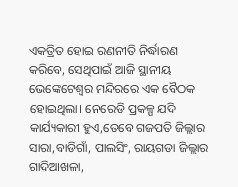ଏକତ୍ରିତ ହୋଇ ରଣନୀତି ନିର୍ଦ୍ଧାରଣ କରିବେ, ସେଥିପାଇଁ ଆଜି ସ୍ଥାନୀୟ ଭେଙ୍କେଟେଶ୍ବର ମନ୍ଦିରରେ ଏକ ବୈଠକ ହୋଇଥିଲା। ନେରେଡି ପ୍ରକଳ୍ପ ଯଦି କାର୍ଯ୍ୟକାରୀ ହୁଏ,ତେବେ ଗଜପତି ଜିଲ୍ଲାର ସାରା,ବାଡିଗାଁ, ପାଲସିଂ, ରାୟଗଡା ଜିଲ୍ଲାର ଗାଦିଆଖଳା,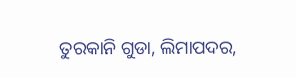ତୁରକାନି ଗୁଡା, ଲିମାପଦର,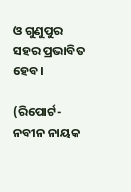ଓ ଗୁଣୁପୁର ସହର ପ୍ରଭାବିତ ହେବ।

(ରିପୋର୍ଟ- ନବୀନ ନାୟକ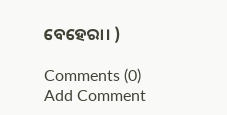ବେହେରା। )

Comments (0)
Add Comment